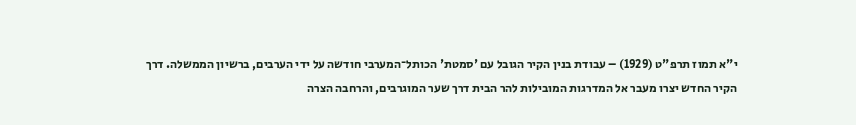י"א תמוז תרפ"ט (1929) – עבודת בנין הקיר הגובל עם 'סמטת' הכותל־המערבי חודשה על ידי הערבים, ברשיון הממשלה. דרך הקיר החדש יצרו מעבר אל המדרגות המובילות להר הבית דרך שער המוגרבים, והרחבה הצרה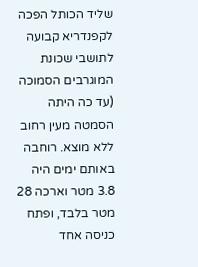שליד הכותל הפכה לקפנדריא קבועה לתושבי שכונת המוגרבים הסמוכה (עד כה היתה הסמטה מעין רחוב ללא מוצא. רוחבה באותם ימים היה 3.8 מטר וארכה 28 מטר בלבד, ופתח כניסה אחד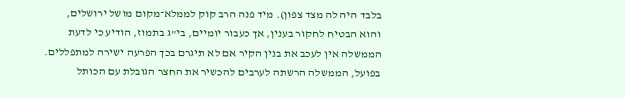בלבד היה לה מצד צפון). מיד פנה הרב קוק לממלא־מקום מושל ירושלים, והוא הבטיח לחקור בענין, אך כעבור יומיים, בי"ג בתמוז, הודיע כי לדעת הממשלה אין לעכב את בנין הקיר אם לא תיגרם בכך הפרעה ישירה למתפללים. בפועל, הממשלה הרשתה לערבים להכשיר את החצר הגובלת עם הכותל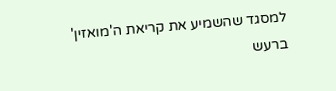למסגד שהשמיע את קריאת ה'מואזין' ברעש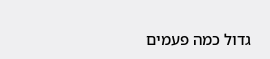גדול כמה פעמים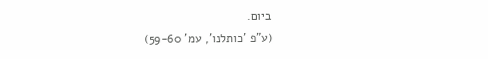ביום.
(ע"פ 'כותלנו', עמ' 59-60)